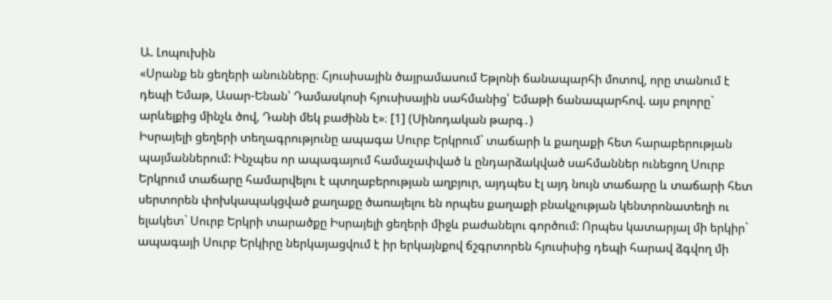Ա. Լոպուխին
«Սրանք են ցեղերի անունները։ Հյուսիսային ծայրամասում Եթլոնի ճանապարհի մոտով, որը տանում է դեպի Եմաթ, Ասար-Ենան՝ Դամասկոսի հյուսիսային սահմանից՝ Եմաթի ճանապարհով. այս բոլորը` արևելքից մինչև ծով, Դանի մեկ բաժինն է»։ [1] (Սինոդական թարգ․)
Իսրայելի ցեղերի տեղագրությունը ապագա Սուրբ Երկրում` տաճարի և քաղաքի հետ հարաբերության պայմաններում: Ինչպես որ ապագայում համաչափված և ընդարձակված սահմաններ ունեցող Սուրբ Երկրում տաճարը համարվելու է պտղաբերության աղբյուր, այդպես էլ այդ նույն տաճարը և տաճարի հետ սերտորեն փոխկապակցված քաղաքը ծառայելու են որպես քաղաքի բնակչության կենտրոնատեղի ու ելակետ` Սուրբ Երկրի տարածքը Իսրայելի ցեղերի միջև բաժանելու գործում: Որպես կատարյալ մի երկիր` ապագայի Սուրբ Երկիրը ներկայացվում է իր երկայնքով ճշգրտորեն հյուսիսից դեպի հարավ ձգվող մի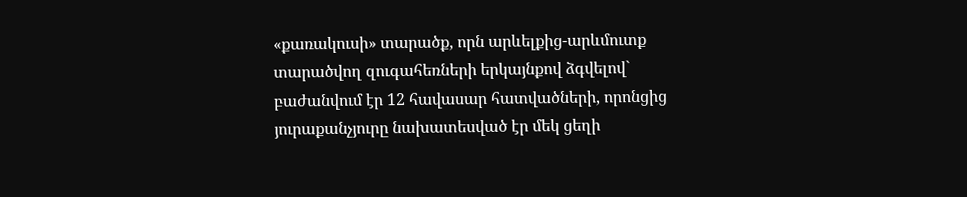«քառակուսի» տարածք, որն արևելքից-արևմուտք տարածվող զուգահեռների երկայնքով ձգվելով` բաժանվում էր 12 հավասար հատվածների, որոնցից յուրաքանչյուրը նախատեսված էր մեկ ցեղի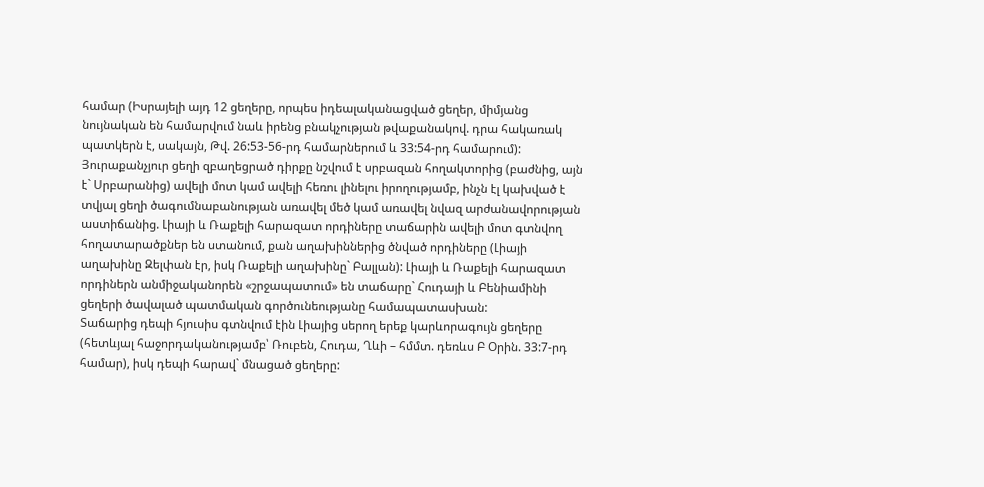համար (Իսրայելի այդ 12 ցեղերը, որպես իդեալականացված ցեղեր, միմյանց նույնական են համարվում նաև իրենց բնակչության թվաքանակով. դրա հակառակ պատկերն է, սակայն, Թվ. 26:53-56-րդ համարներում և 33:54-րդ համարում): Յուրաքանչյուր ցեղի զբաղեցրած դիրքը նշվում է սրբազան հողակտորից (բաժնից, այն է` Սրբարանից) ավելի մոտ կամ ավելի հեռու լինելու իրողությամբ, ինչն էլ կախված է տվյալ ցեղի ծագումնաբանության առավել մեծ կամ առավել նվազ արժանավորության աստիճանից. Լիայի և Ռաքելի հարազատ որդիները տաճարին ավելի մոտ գտնվող հողատարածքներ են ստանում, քան աղախիններից ծնված որդիները (Լիայի աղախինը Զելփան էր, իսկ Ռաքելի աղախինը` Բալլան): Լիայի և Ռաքելի հարազատ որդիներն անմիջականորեն «շրջապատում» են տաճարը` Հուդայի և Բենիամինի ցեղերի ծավալած պատմական գործունեությանը համապատասխան:
Տաճարից դեպի հյուսիս գտնվում էին Լիայից սերող երեք կարևորագույն ցեղերը (հետևյալ հաջորդականությամբ՝ Ռուբեն, Հուդա, Ղևի – հմմտ. դեռևս Բ Օրին. 33:7-րդ համար), իսկ դեպի հարավ` մնացած ցեղերը: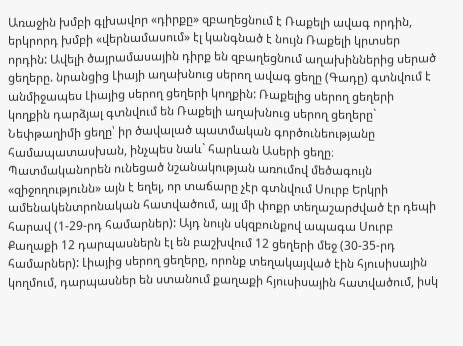Առաջին խմբի գլխավոր «դիրքը» զբաղեցնում է Ռաքելի ավագ որդին, երկրորդ խմբի «վերնամասում» էլ կանգնած է նույն Ռաքելի կրտսեր որդին: Ավելի ծայրամասային դիրք են զբաղեցնում աղախիններից սերած ցեղերը. նրանցից Լիայի աղախնուց սերող ավագ ցեղը (Գադը) գտնվում է անմիջապես Լիայից սերող ցեղերի կողքին: Ռաքելից սերող ցեղերի կողքին դարձյալ գտնվում են Ռաքելի աղախնուց սերող ցեղերը` Նեփթաղիմի ցեղը՝ իր ծավալած պատմական գործունեությանը համապատասխան, ինչպես նաև` հարևան Ասերի ցեղը։ Պատմականորեն ունեցած նշանակության առումով մեծագույն «զիջողությունն» այն է եղել, որ տաճարը չէր գտնվում Սուրբ Երկրի ամենակենտրոնական հատվածում, այլ մի փոքր տեղաշարժված էր դեպի հարավ (1-29-րդ համարներ): Այդ նույն սկզբունքով ապագա Սուրբ Քաղաքի 12 դարպասներն էլ են բաշխվում 12 ցեղերի մեջ (30-35-րդ համարներ): Լիայից սերող ցեղերը, որոնք տեղակայված էին հյուսիսային կողմում, դարպասներ են ստանում քաղաքի հյուսիսային հատվածում, իսկ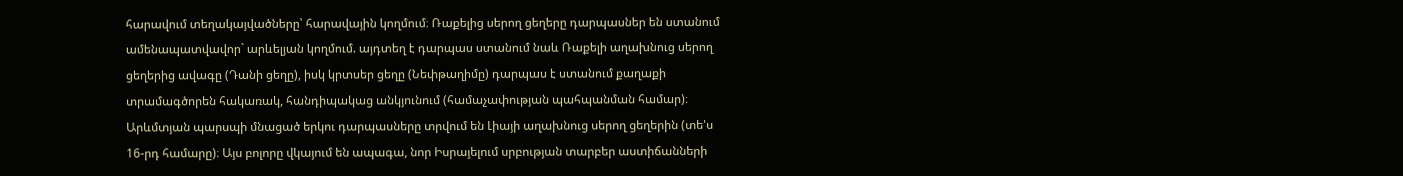հարավում տեղակայվածները՝ հարավային կողմում։ Ռաքելից սերող ցեղերը դարպասներ են ստանում ամենապատվավոր` արևելյան կողմում. այդտեղ է դարպաս ստանում նաև Ռաքելի աղախնուց սերող ցեղերից ավագը (Դանի ցեղը), իսկ կրտսեր ցեղը (Նեփթաղիմը) դարպաս է ստանում քաղաքի տրամագծորեն հակառակ, հանդիպակաց անկյունում (համաչափության պահպանման համար)։ Արևմտյան պարսպի մնացած երկու դարպասները տրվում են Լիայի աղախնուց սերող ցեղերին (տե'ս 16-րդ համարը)։ Այս բոլորը վկայում են ապագա, նոր Իսրայելում սրբության տարբեր աստիճանների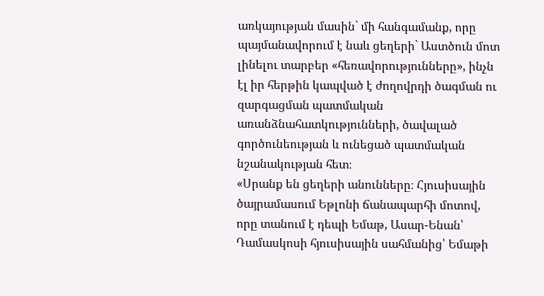առկայության մասին` մի հանգամանք, որը պայմանավորում է նաև ցեղերի` Աստծուն մոտ լինելու տարբեր «հեռավորությունները», ինչն էլ իր հերթին կապված է ժողովրդի ծագման ու զարգացման պատմական առանձնահատկությունների, ծավալած գործունեության և ունեցած պատմական նշանակության հետ։
«Սրանք են ցեղերի անունները։ Հյուսիսային ծայրամասում Եթլոնի ճանապարհի մոտով, որը տանում է դեպի Եմաթ, Ասար-Ենան՝ Դամասկոսի հյուսիսային սահմանից՝ Եմաթի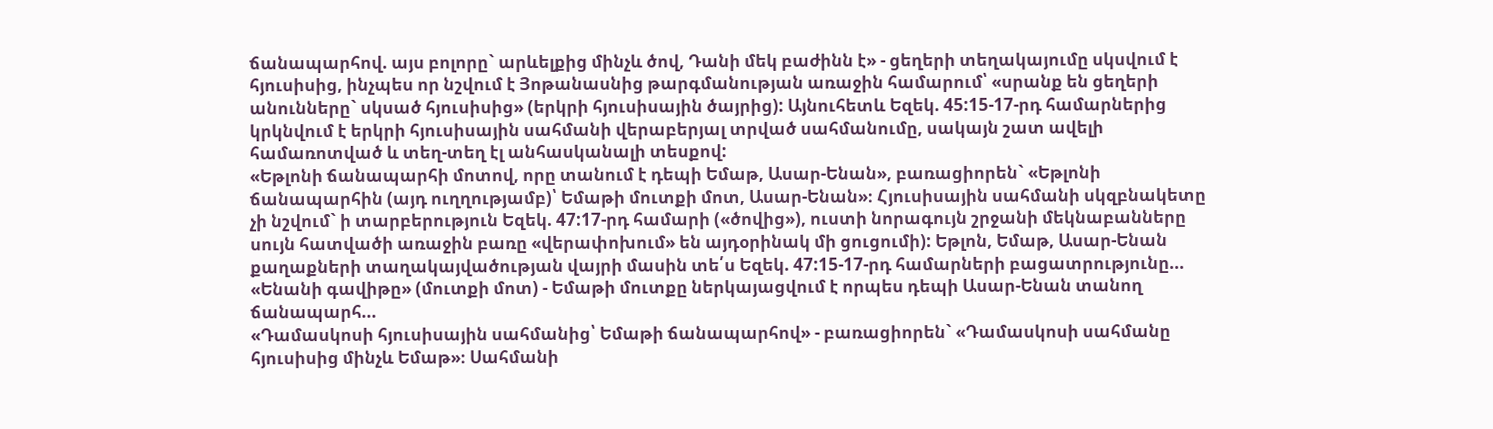ճանապարհով. այս բոլորը` արևելքից մինչև ծով, Դանի մեկ բաժինն է» - ցեղերի տեղակայումը սկսվում է հյուսիսից, ինչպես որ նշվում է Յոթանասնից թարգմանության առաջին համարում՝ «սրանք են ցեղերի անունները` սկսած հյուսիսից» (երկրի հյուսիսային ծայրից): Այնուհետև Եզեկ. 45:15-17-րդ համարներից կրկնվում է երկրի հյուսիսային սահմանի վերաբերյալ տրված սահմանումը, սակայն շատ ավելի համառոտված և տեղ-տեղ էլ անհասկանալի տեսքով:
«Եթլոնի ճանապարհի մոտով, որը տանում է դեպի Եմաթ, Ասար-Ենան», բառացիորեն` «Եթլոնի ճանապարհին (այդ ուղղությամբ)՝ Եմաթի մուտքի մոտ, Ասար-Ենան»։ Հյուսիսային սահմանի սկզբնակետը չի նշվում` ի տարբերություն Եզեկ. 47:17-րդ համարի («ծովից»), ուստի նորագույն շրջանի մեկնաբանները սույն հատվածի առաջին բառը «վերափոխում» են այդօրինակ մի ցուցումի): Եթլոն, Եմաթ, Ասար-Ենան քաղաքների տաղակայվածության վայրի մասին տե՛ս Եզեկ. 47:15-17-րդ համարների բացատրությունը...
«Ենանի գավիթը» (մուտքի մոտ) - Եմաթի մուտքը ներկայացվում է որպես դեպի Ասար-Ենան տանող ճանապարհ...
«Դամասկոսի հյուսիսային սահմանից՝ Եմաթի ճանապարհով» - բառացիորեն` «Դամասկոսի սահմանը հյուսիսից մինչև Եմաթ»։ Սահմանի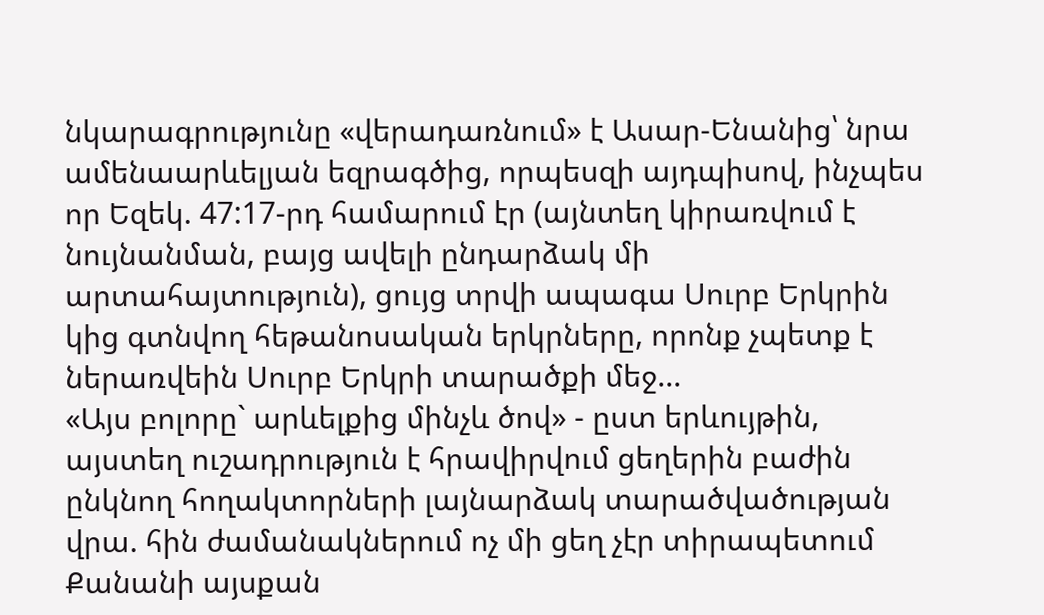նկարագրությունը «վերադառնում» է Ասար-Ենանից՝ նրա ամենաարևելյան եզրագծից, որպեսզի այդպիսով, ինչպես որ Եզեկ. 47:17-րդ համարում էր (այնտեղ կիրառվում է նույնանման, բայց ավելի ընդարձակ մի արտահայտություն), ցույց տրվի ապագա Սուրբ Երկրին կից գտնվող հեթանոսական երկրները, որոնք չպետք է ներառվեին Սուրբ Երկրի տարածքի մեջ...
«Այս բոլորը` արևելքից մինչև ծով» - ըստ երևույթին, այստեղ ուշադրություն է հրավիրվում ցեղերին բաժին ընկնող հողակտորների լայնարձակ տարածվածության վրա. հին ժամանակներում ոչ մի ցեղ չէր տիրապետում Քանանի այսքան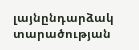լայնընդարձակ տարածության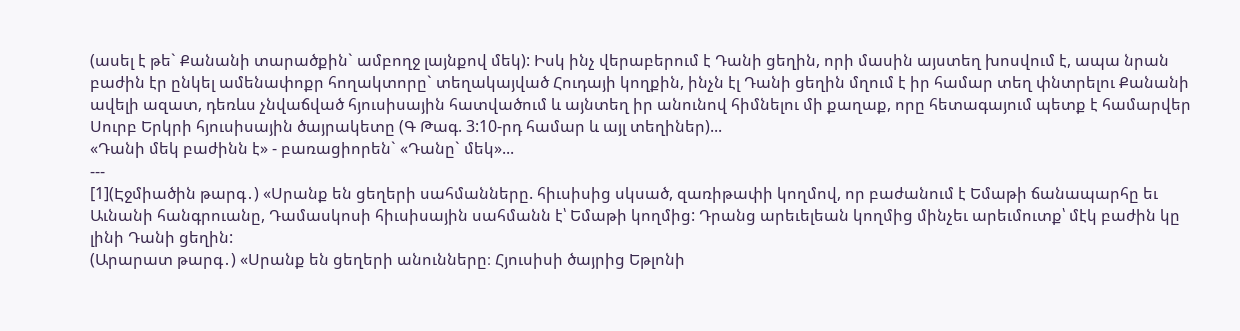(ասել է թե` Քանանի տարածքին` ամբողջ լայնքով մեկ): Իսկ ինչ վերաբերում է Դանի ցեղին, որի մասին այստեղ խոսվում է, ապա նրան բաժին էր ընկել ամենափոքր հողակտորը` տեղակայված Հուդայի կողքին, ինչն էլ Դանի ցեղին մղում է իր համար տեղ փնտրելու Քանանի ավելի ազատ, դեռևս չնվաճված հյուսիսային հատվածում և այնտեղ իր անունով հիմնելու մի քաղաք, որը հետագայում պետք է համարվեր Սուրբ Երկրի հյուսիսային ծայրակետը (Գ Թագ. 3:10-րդ համար և այլ տեղիներ)...
«Դանի մեկ բաժինն է» - բառացիորեն` «Դանը` մեկ»...
---
[1](Էջմիածին թարգ․) «Սրանք են ցեղերի սահմանները. հիւսիսից սկսած, զառիթափի կողմով, որ բաժանում է Եմաթի ճանապարհը եւ Աւնանի հանգրուանը, Դամասկոսի հիւսիսային սահմանն է՝ Եմաթի կողմից: Դրանց արեւելեան կողմից մինչեւ արեւմուտք՝ մէկ բաժին կը լինի Դանի ցեղին:
(Արարատ թարգ․) «Սրանք են ցեղերի անունները։ Հյուսիսի ծայրից Եթլոնի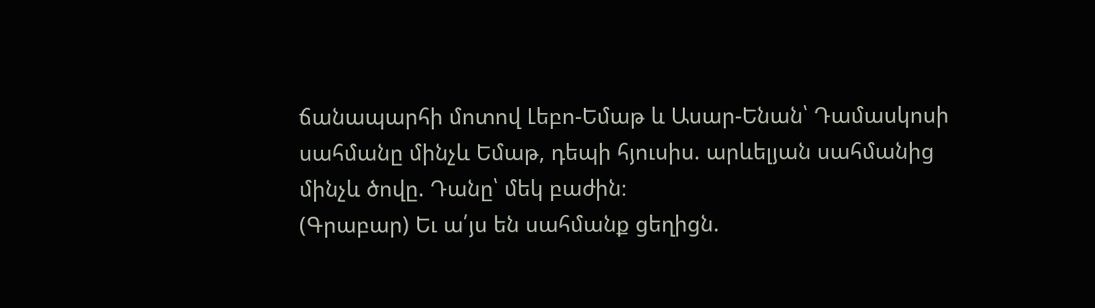ճանապարհի մոտով Լեբո-Եմաթ և Ասար-Ենան՝ Դամասկոսի սահմանը մինչև Եմաթ, դեպի հյուսիս. արևելյան սահմանից մինչև ծովը. Դանը՝ մեկ բաժին։
(Գրաբար) Եւ ա՛յս են սահմանք ցեղիցն.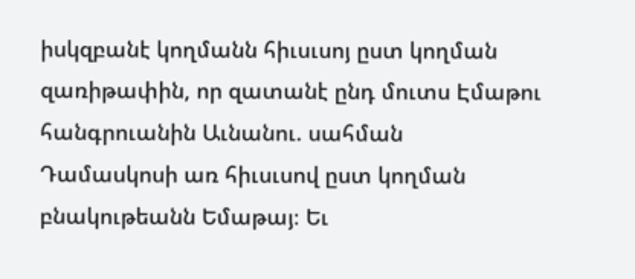իսկզբանէ կողմանն հիւսւսոյ ըստ կողման զառիթափին, որ զատանէ ընդ մուտս Էմաթու հանգրուանին Աւնանու. սահման Դամասկոսի առ հիւսւսով ըստ կողման բնակութեանն Եմաթայ։ Եւ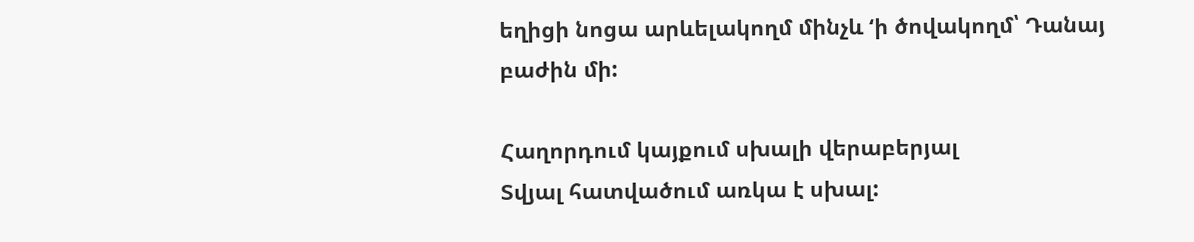եղիցի նոցա արևելակողմ մինչև ‘ի ծովակողմ՝ Դանայ բաժին մի:

Հաղորդում կայքում սխալի վերաբերյալ
Տվյալ հատվածում առկա է սխալ: